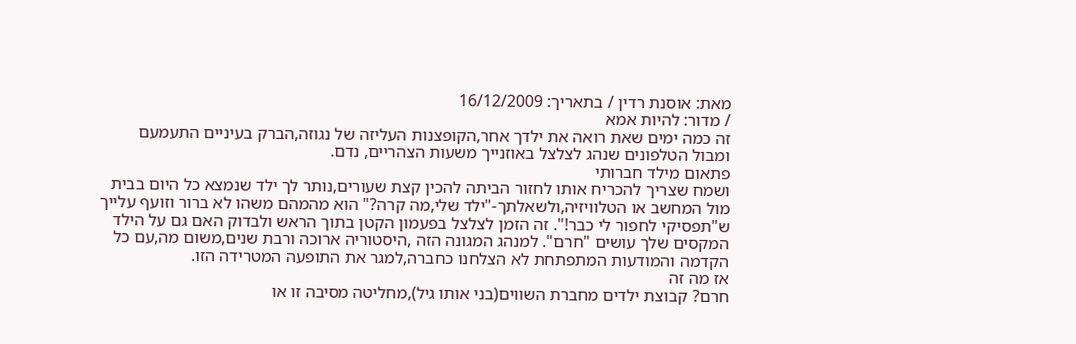מאת: אוסנת רדין / בתאריך: 16/12/2009
/ מדור: להיות אמא
זה כמה ימים שאת רואה את ילדך אחר,הקופצנות העליזה של נגוזה,הברק בעיניים התעמעם
ומבול הטלפונים שנהג לצלצל באוזנייך משעות הצהריים, נדם.
פתאום מילד חברותי
ושמח שצריך להכריח אותו לחזור הביתה להכין קצת שעורים,נותר לך ילד שנמצא כל היום בבית
מול המחשב או הטלוויזיה,ולשאלתך-"ילד שלי,מה קרה?" הוא מהמהם משהו לא ברור וזועף עלייך
ש"תפסיקי לחפור לי כבר!". זה הזמן לצלצל בפעמון הקטן בתוך הראש ולבדוק האם גם על הילד
המקסים שלך עושים "חרם". למנהג המגונה הזה ,היסטוריה ארוכה ורבת שנים,משום מה,עם כל
הקדמה והמודעות המתפתחת לא הצלחנו כחברה,למגר את התופעה המטרידה הזו.
אז מה זה
חרם? קבוצת ילדים מחברת השווים(בני אותו גיל),מחליטה מסיבה זו או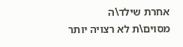אחרת שילד\ה
מסוים\ת לא רצויה יותר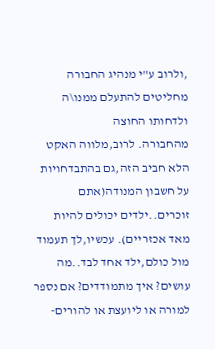,ולרוב ע"י מנהיג החבורה מחליטים להתעלם ממנו\ה ולדחותו החוצה
מהחבורה. לרוב,מלווה האקט הלא חביב הזה,גם בהתבדחויות על חשבון המנודה(אתם
זוכרים..ילדים יכולים להיות מאד אכזריים). עכשיו,לך תעמוד מול כולם,ילד אחד לבד..מה
עושים? איך מתמודדים? אם נספר למורה או ליועצת או להורים-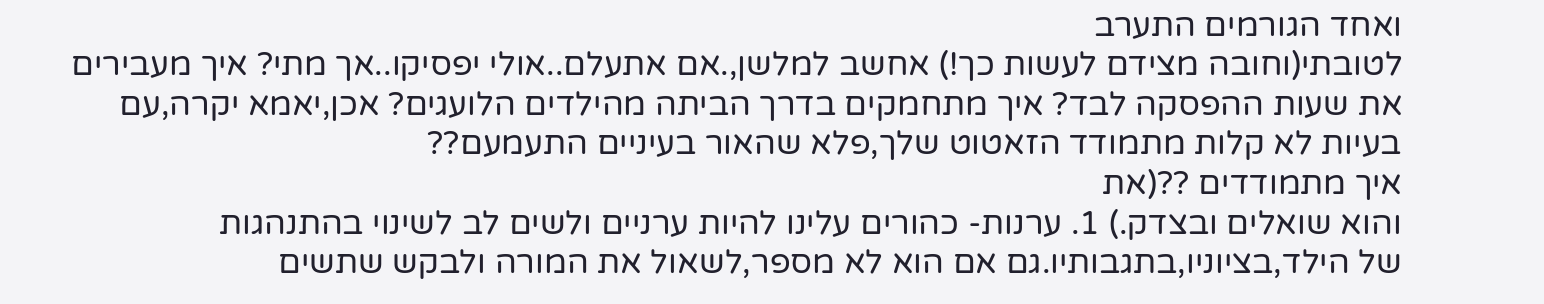ואחד הגורמים התערב
לטובתי(וחובה מצידם לעשות כך!) אחשב למלשן,.אם אתעלם..אולי יפסיקו..אך מתי? איך מעבירים
את שעות ההפסקה לבד? איך מתחמקים בדרך הביתה מהילדים הלועגים? אכן,יאמא יקרה,עם
בעיות לא קלות מתמודד הזאטוט שלך,פלא שהאור בעיניים התעמעם??
איך מתמודדים ??(את
והוא שואלים ובצדק.) 1. ערנות- כהורים עלינו להיות ערניים ולשים לב לשינוי בהתנהגות
של הילד,בציוניו,בתגבותיו.גם אם הוא לא מספר,לשאול את המורה ולבקש שתשים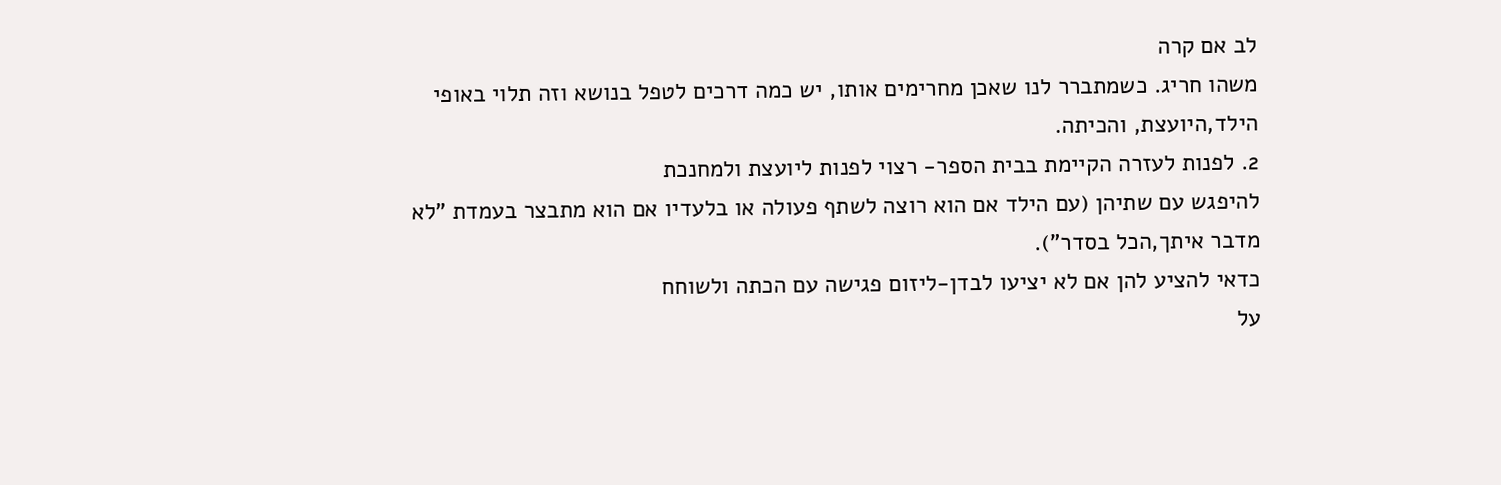לב אם קרה
משהו חריג. כשמתברר לנו שאכן מחרימים אותו, יש כמה דרכים לטפל בנושא וזה תלוי באופי
הילד,היועצת, והכיתה.
2. לפנות לעזרה הקיימת בבית הספר- רצוי לפנות ליועצת ולמחנכת
להיפגש עם שתיהן (עם הילד אם הוא רוצה לשתף פעולה או בלעדיו אם הוא מתבצר בעמדת "לא
מדבר איתך,הכל בסדר").
כדאי להציע להן אם לא יציעו לבדן-ליזום פגישה עם הכתה ולשוחח
על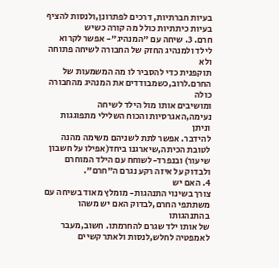בעיות חברתיות, דרכים לפתרונן,ולנסות להציף בעיות כיתתיות כולל מה קורה כשיש
חרם. 3. שיחה עם "המנהיג"- אפשר לקרוא לילד ולמנהיג החזק של החבורה לשיחה פתוחה ולא
תוקפנית כדי להסביר לו מה המשמעות של החרם.לרוב,כשמבודדים את המנהיג מהחבורה כולה
ומושיבים אותו מול הילד לשיחה נעימה,האגרסיות והכוח השלילי מתפוגגות וניתן
להידבר. אפשר לתת לשניהם משימה מהנה לטובת הכיתה,שיארגנו ביחד(אפילו על חשבון
שיעור) ובנפרד-לשוחח עם הילד המוחרם ולבדוק על איזה רקע נגרם ה"חרם".
4. האם יש
צורך בשינוי התנהגות- מומלץ מאוד בשיחה עם משתתפי החרם,לבדוק האם יש משהו בהתנהגותו
של אותו ילד שגרם להחרמתו. חשוב,מעבר לאמפטיה לחלש,לנסות ולאתר קשיים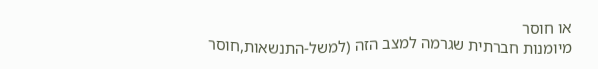או חוסר
מיומנות חברתית שגרמה למצב הזה (למשל-התנשאות,חוסר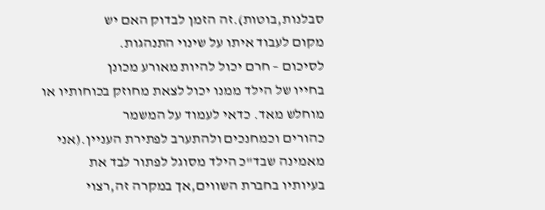סבלנות,בוטות).זה הזמן לבדוק האם יש
מקום לעבוד איתו על שינוי התנהגות.
לסיכום – חרם יכול להיות מאורע מכונן
בחייו של הילד ממנו יכול לצאת מחוזק בכוחותיו או מוחלש מאד. כדאי לעמוד על המשמר
כהורים וכמחנכים ולהתערב לפתירת העניין.(אני מאמינה שבד"כ הילד מסוגל לפתור לבד את
בעיותיו בחברת השווים,אך במקרה זה,רצוי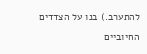להתערב.) בנו על הצדדים החיוביים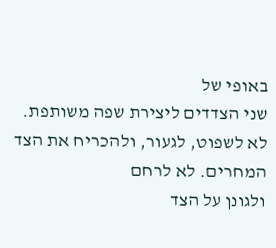באופי של
שני הצדדים ליצירת שפה משותפת. לא לשפוט, לגעור, ולהכריח את הצד המחרים. לא לרחם
ולגונן על הצד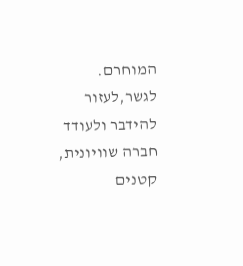המוחרם. לגשר,לעזור להידבר ולעודד חברה שוויונית, קטנים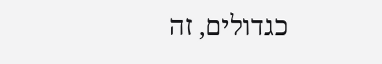כגדולים, זה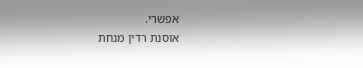אפשרי.
אוסנת רדין מנחת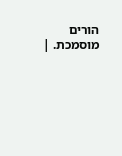הורים מוסמכת. |